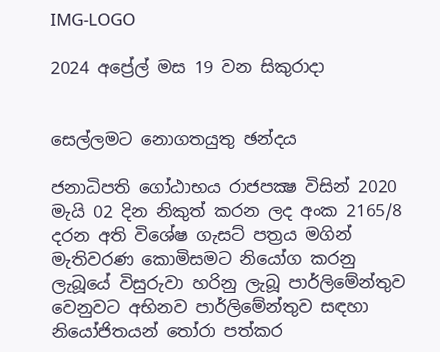IMG-LOGO

2024 අප්‍රේල් මස 19 වන සිකුරාදා


සෙල්ලමට නොගතයුතු ඡන්දය

ජනාධිපති ගෝඨාභය රාජපක්‍ෂ විසින් 2020 මැයි 02 දින නිකුත් කරන ලද අංක 2165/8 දරන අති විශේෂ ගැසට් පත්‍රය මගින් මැතිවරණ කොමිසමට නියෝග කරනු ලැබූයේ විසුරුවා හරිනු ලැබූ පාර්ලිමේන්තුව වෙනුවට අභිනව පාර්ලිමේන්තුව සඳහා නියෝජිතයන් තෝරා පත්කර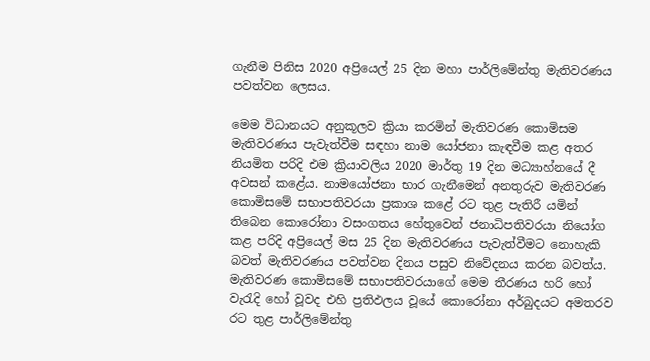ගැනීම පිනිස 2020 අප්‍රියෙල් 25 දින මහා පාර්ලිමේන්තු මැතිවරණය පවත්වන ලෙසය.

මෙම විධානයට අනුකූලව ක්‍රියා කරමින් මැතිවරණ කොමිසම මැතිවරණය පැවැත්වීම සඳහා නාම යෝජනා කැඳවීම කළ අතර නියමිත පරිදි එම ක්‍රියාවලිය 2020 මාර්තු 19 දින මධ්‍යාහ්නයේ දී අවසන් කළේය. නාමයෝජනා භාර ගැනීමෙන් අනතුරුව මැතිවරණ කොමිසමේ සභාපතිවරයා ප්‍රකාශ කළේ රට තුළ පැතිරී යමින් තිබෙන කොරෝනා වසංගතය හේතුවෙන් ජනාධිපතිවරයා නියෝග කළ පරිදි අප්‍රියෙල් මස 25 දින මැතිවරණය පැවැත්වීමට නොහැකි බවත් මැතිවරණය පවත්වන දිනය පසුව නිවේදනය කරන බවත්ය. මැතිවරණ කොමිසමේ සභාපතිවරයාගේ මෙම තීරණය හරි හෝ වැරැදි හෝ වූවද එහි ප්‍රතිඵලය වූයේ කොරෝනා අර්බුදයට අමතරව රට තුළ පාර්ලිමේන්තු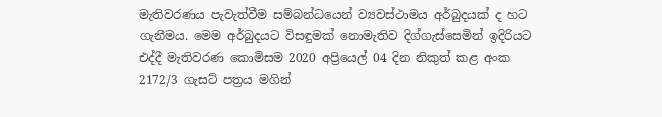මැතිවරණය පැවැත්වීම සම්බන්ධයෙන් ව්‍යවස්ථාමය අර්බුදයක් ද හට ගැනීමය. මෙම අර්බුදයට විසඳුමක් නොමැතිව දිග්ගැස්සෙමින් ඉදිරියට එද්දී මැතිවරණ කොමිසම 2020 අප්‍රියෙල් 04 දින නිකුත් කළ අංක 2172/3 ගැසට් පත්‍රය මගින්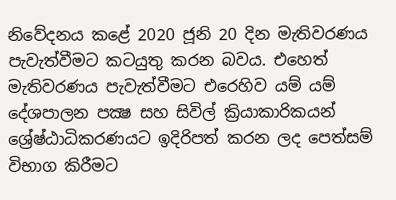නිවේදනය කළේ 2020 ජූනි 20 දින මැතිවරණය පැවැත්වීමට කටයුතු කරන බවය. එහෙත් මැතිවරණය පැවැත්වීමට එරෙහිව යම් යම් දේශපාලන පක්‍ෂ සහ සිවිල් ක්‍රියාකාරිකයන් ශ්‍රේෂ්ඨාධිකරණයට ඉදිරිපත් කරන ලද පෙත්සම් විභාග කිරීමට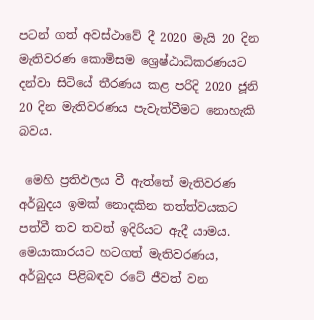පටන් ගත් අවස්ථාවේ දී 2020 මැයි 20 දින මැතිවරණ කොමිසම ශ්‍රෙෂ්ඨාධිකරණයට දන්වා සිටියේ තීරණය කළ පරිදි 2020 ජූනි 20 දින මැතිවරණය පැවැත්වීමට නොහැකි බවය.

 මෙහි ප්‍රතිඵලය වී ඇත්තේ මැතිවරණ අර්බුදය ඉමක් නොදකින තත්ත්වයකට පත්වී තව තවත් ඉදිරියට ඇදී යාමය.
මෙයාකාරයට හටගත් මැතිවරණය, අර්බුදය පිළිබඳව රටේ ජීවත් වන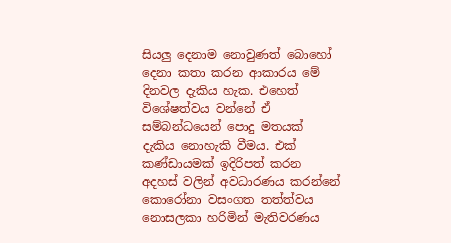සියලු දෙනාම නොවුණත් බොහෝ දෙනා කතා කරන ආකාරය මේ දිනවල දැකිය හැක. එහෙත් විශේෂත්වය වන්නේ ඒ සම්බන්ධයෙන් පොදු මතයක් දැකිය නොහැකි වීමය. එක් කණ්ඩායමක් ඉදිරිපත් කරන අදහස් වලින් අවධාරණය කරන්නේ කොරෝනා වසංගත තත්ත්වය නොසලකා හරිමින් මැතිවරණය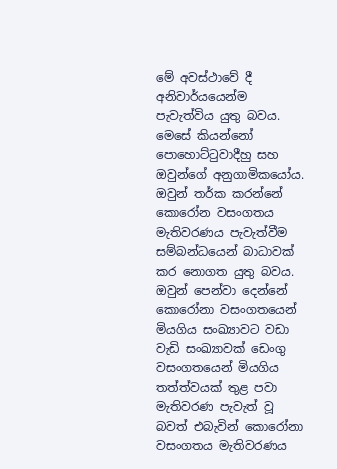මේ අවස්ථාවේ දී අනිවාර්යයෙන්ම පැවැත්විය යුතු බවය. මෙසේ කියන්නෝ පොහොට්ටුවාදීහු සහ ඔවුන්ගේ අනුගාමිකයෝය. ඔවුන් තර්ක කරන්නේ  කොරෝන වසංගතය මැතිවරණය පැවැත්වීම සම්බන්ධයෙන් බාධාවක් කර නොගත යුතු බවය. ඔවුන් පෙන්වා දෙන්නේ කොරෝනා වසංගතයෙන් මියගිය සංඛ්‍යාවට වඩා වැඩි සංඛ්‍යාවක් ඩෙංගු වසංගතයෙන් මියගිය තත්ත්වයක් තුළ පවා මැතිවරණ පැවැත් වූ බවත් එබැවින් කොරෝනා වසංගතය මැතිවරණය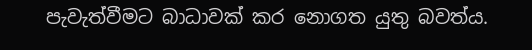පැවැත්වීමට බාධාවක් කර නොගත යුතු බවත්ය.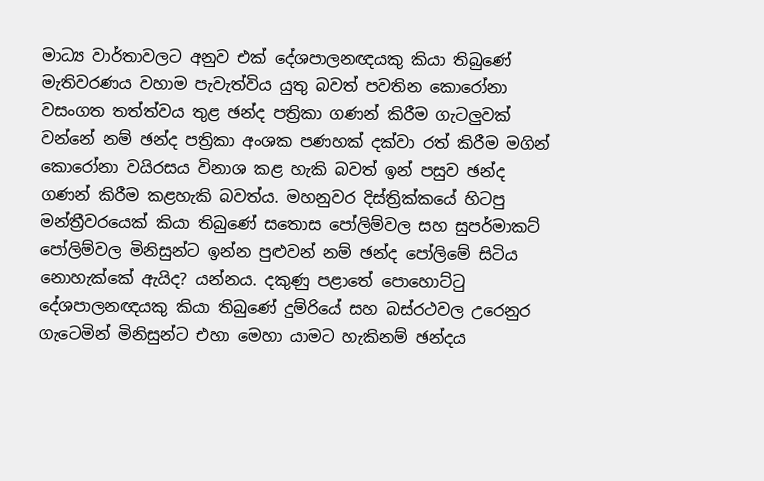මාධ්‍ය වාර්තාවලට අනුව එක් දේශපාලනඥයකු කියා තිබුණේ මැතිවරණය වහාම පැවැත්විය යුතු බවත් පවතින කොරෝනා වසංගත තත්ත්වය තුළ ඡන්ද පත්‍රිකා ගණන් කිරීම ගැටලුවක් වන්නේ නම් ඡන්ද පත්‍රිකා අංශක පණහක් දක්වා රත් කිරීම මගින් කොරෝනා වයිරසය විනාශ කළ හැකි බවත් ඉන් පසුව ඡන්ද ගණන් කිරීම කළහැකි බවත්ය. මහනුවර දිස්ත්‍රික්කයේ හිටපු මන්ත්‍රීවරයෙක් කියා තිබුණේ සතොස පෝලිම්වල සහ සුපර්මාකට් පෝලිම්වල මිනිසුන්ට ඉන්න පුළුවන් නම් ඡන්ද පෝලිමේ සිටිය නොහැක්කේ ඇයිද? යන්නය. දකුණු පළාතේ පොහොට්ටු දේශපාලනඥයකු කියා තිබුණේ දුම්රියේ සහ බස්රථවල උරෙනුර ගැටෙමින් මිනිසුන්ට එහා මෙහා යාමට හැකිනම් ඡන්දය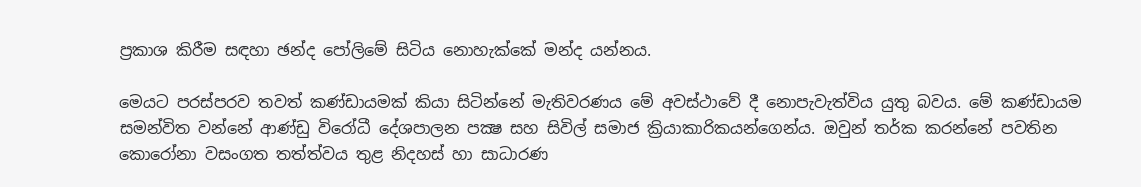ප්‍රකාශ කිරීම සඳහා ඡන්ද පෝලිමේ සිටිය නොහැක්කේ මන්ද යන්නය.

මෙයට පරස්පරව තවත් කණ්ඩායමක් කියා සිටින්නේ මැතිවරණය මේ අවස්ථාවේ දී නොපැවැත්විය යුතු බවය. මේ කණ්ඩායම සමන්විත වන්නේ ආණ්ඩු විරෝධී දේශපාලන පක්‍ෂ සහ සිවිල් සමාජ ක්‍රියාකාරිකයන්ගෙන්ය. ඔවුන් තර්ක කරන්නේ පවතින කොරෝනා වසංගත තත්ත්වය තුළ නිදහස් හා සාධාරණ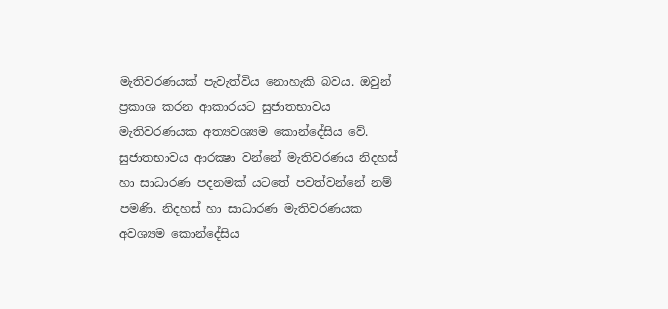මැතිවරණයක් පැවැත්විය නොහැකි බවය. ඔවුන් ප්‍රකාශ කරන ආකාරයට සුජාතභාවය මැතිවරණයක අත්‍යවශ්‍යම කොන්දේසිය වේ. සුජාතභාවය ආරක්‍ෂා වන්නේ මැතිවරණය නිදහස් හා සාධාරණ පදනමක් යටතේ පවත්වන්නේ නම් පමණි. නිදහස් හා සාධාරණ මැතිවරණයක අවශ්‍යම කොන්දේසිය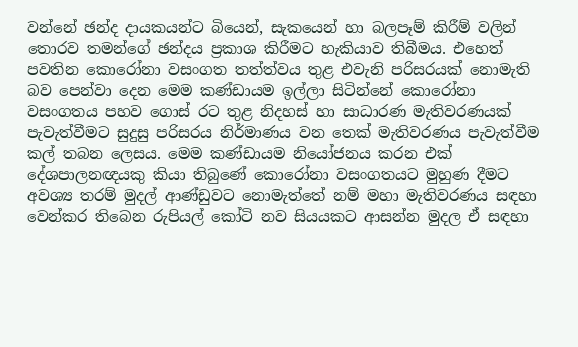වන්නේ ඡන්ද දායකයන්ට බියෙන්, සැකයෙන් හා බලපෑම් කිරීම් වලින් තොරව තමන්ගේ ඡන්දය ප්‍රකාශ කිරීමට හැකියාව තිබීමය. එහෙත් පවතින කොරෝනා වසංගත තත්ත්වය තුළ එවැනි පරිසරයක් නොමැති බව පෙන්වා දෙන මෙම කණ්ඩායම ඉල්ලා සිටින්නේ කොරෝනා වසංගතය පහව ගොස් රට තුළ නිදහස් හා සාධාරණ මැතිවරණයක් පැවැත්වීමට සුදුසු පරිසරය නිර්මාණය වන තෙක් මැතිවරණය පැවැත්වීම කල් තබන ලෙසය. මෙම කණ්ඩායම නියෝජනය කරන එක් දේශපාලනඥයකු කියා තිබුණේ කොරෝනා වසංගතයට මුහුණ දීමට අවශ්‍ය තරම් මුදල් ආණ්ඩුවට නොමැත්තේ නම් මහා මැතිවරණය සඳහා වෙන්කර තිබෙන රුපියල් කෝටි නව සියයකට ආසන්න මුදල ඒ සඳහා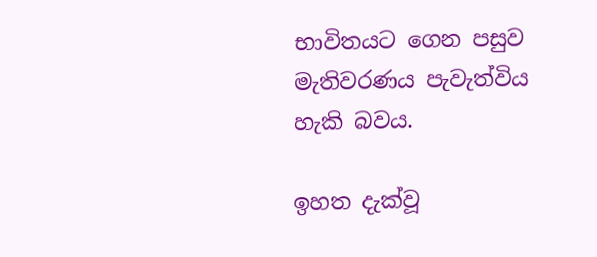භාවිතයට ගෙන පසුව මැතිවරණය පැවැත්විය හැකි බවය.

ඉහත දැක්වූ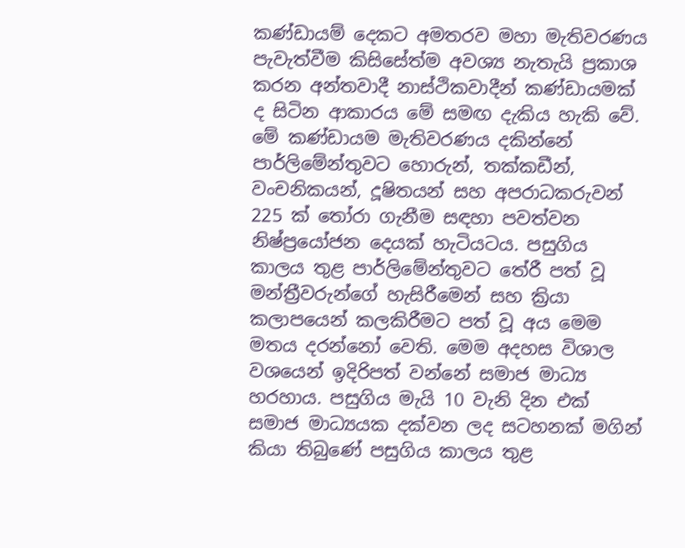කණ්ඩායම් දෙකට අමතරව මහා මැතිවරණය පැවැත්වීම කිසිසේත්ම අවශ්‍ය නැතැයි ප්‍රකාශ කරන අන්තවාදී නාස්ථිකවාදීන් කණ්ඩායමක් ද සිටින ආකාරය මේ සමඟ දැකිය හැකි වේ. මේ කණ්ඩායම මැතිවරණය දකින්නේ පාර්ලිමේන්තුවට හොරුන්, තක්කඩීන්, වංචනිකයන්, දූෂිතයන් සහ අපරාධකරුවන් 225 ක් තෝරා ගැනීම සඳහා පවත්වන නිෂ්ප්‍රයෝජන දෙයක් හැටියටය. පසුගිය කාලය තුළ පාර්ලිමේන්තුවට තේරී පත් වූ මන්ත්‍රීවරුන්ගේ හැසිරීමෙන් සහ ක්‍රියා කලාපයෙන් කලකිරීමට පත් වූ අය මෙම මතය දරන්නෝ වෙති. මෙම අදහස විශාල වශයෙන් ඉදිරිපත් වන්නේ සමාජ මාධ්‍ය හරහාය. පසුගිය මැයි 10 වැනි දින එක් සමාජ මාධ්‍යයක දක්වන ලද සටහනක් මගින් කියා තිබුණේ පසුගිය කාලය තුළ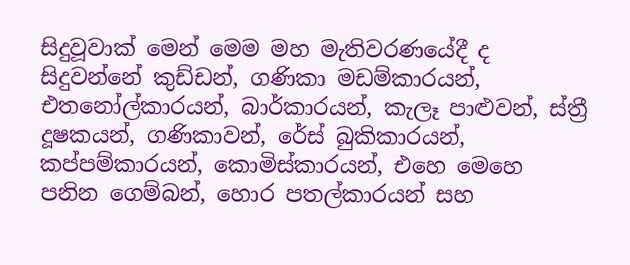සිදුවූවාක් මෙන් මෙම මහ මැතිවරණයේදී ද සිදුවන්නේ කුඩ්ඩන්, ගණිකා මඩම්කාරයන්, එතනෝල්කාරයන්, බාර්කාරයන්, කැලෑ පාළුවන්, ස්ත්‍රී දූෂකයන්, ගණිකාවන්, රේස් බුකිකාරයන්, කප්පම්කාරයන්, කොමිස්කාරයන්, එහෙ මෙහෙ පනින ගෙම්බන්, හොර පතල්කාරයන් සහ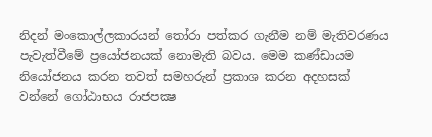නිදන් මංකොල්ලකාරයන් තෝරා පත්කර ගැනීම නම් මැතිවරණය පැවැත්වීමේ ප්‍රයෝජනයක් නොමැති බවය. මෙම කණ්ඩායම නියෝජනය කරන තවත් සමහරුන් ප්‍රකාශ කරන අදහසක් වන්නේ ගෝඨාභය රාජපක්‍ෂ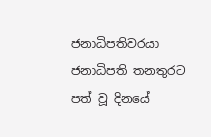ජනාධිපතිවරයා ජනාධිපති තනතුරට පත් වූ දිනයේ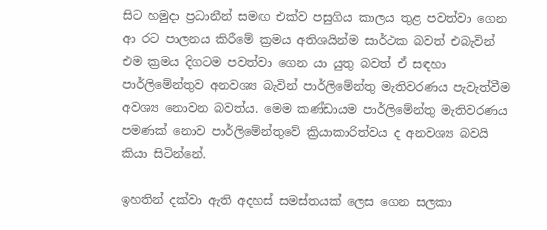සිට හමුදා ප්‍රධානීන් සමඟ එක්ව පසුගිය කාලය තුළ පවත්වා ගෙන ආ රට පාලනය කිරීමේ ක්‍රමය අතිශයින්ම සාර්ථක බවත් එබැවින් එම ක්‍රමය දිගටම පවත්වා ගෙන යා යුතු බවත් ඒ සඳහා පාර්ලිමේන්තුව අනවශ්‍ය බැවින් පාර්ලිමේන්තු මැතිවරණය පැවැත්වීම අවශ්‍ය නොවන බවත්ය. මෙම කණ්ඩායම පාර්ලිමේන්තු මැතිවරණය පමණක් නොව පාර්ලිමේන්තුවේ ක්‍රියාකාරිත්වය ද අනවශ්‍ය බවයි කියා සිටින්නේ.

ඉහතින් දක්වා ඇති අදහස් සමස්තයක් ලෙස ගෙන සලකා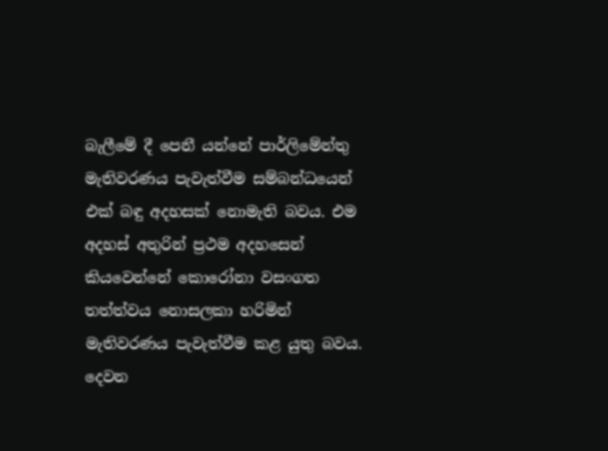බැලීමේ දී පෙනී යන්නේ පාර්ලිමේන්තු මැතිවරණය පැවැත්වීම සම්බන්ධයෙන් එක් බඳු අදහසක් නොමැති බවය. එම අදහස් අතුරින් ප්‍රථම අදහසෙන් කියවෙන්නේ කොරෝනා වසංගත තත්ත්වය නොසලකා හරිමින් මැතිවරණය පැවැත්වීම කළ යුතු බවය. දෙවන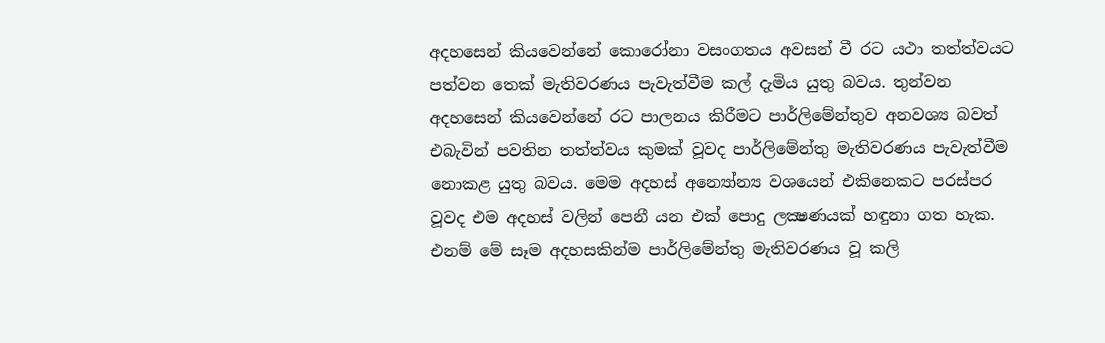අදහසෙන් කියවෙන්නේ කොරෝනා වසංගතය අවසන් වී රට යථා තත්ත්වයට පත්වන තෙක් මැතිවරණය පැවැත්වීම කල් දැමිය යුතු බවය. තුන්වන අදහසෙන් කියවෙන්නේ රට පාලනය කිරීමට පාර්ලිමේන්තුව අනවශ්‍ය බවත් එබැවින් පවතින තත්ත්වය කුමක් වූවද පාර්ලිමේන්තු මැතිවරණය පැවැත්වීම නොකළ යුතු බවය. මෙම අදහස් අන්‍යෝන්‍ය වශයෙන් එකිනෙකට පරස්පර වූවද එම අදහස් වලින් පෙනී යන එක් පොදු ලක්‍ෂණයක් හඳුනා ගත හැක. එනම් මේ සෑම අදහසකින්ම පාර්ලිමේන්තු මැතිවරණය වූ කලි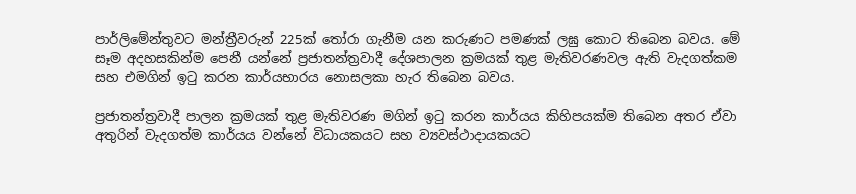පාර්ලිමේන්තුවට මන්ත්‍රීවරුන් 225ක් තෝරා ගැනීම යන කරුණට පමණක් ලඝු කොට තිබෙන බවය. මේ සෑම අදහසකින්ම පෙනී යන්නේ ප්‍රජාතන්ත්‍රවාදී දේශපාලන ක්‍රමයක් තුළ මැතිවරණවල ඇති වැදගත්කම සහ එමගින් ඉටු කරන කාර්යභාරය නොසලකා හැර තිබෙන බවය.

ප්‍රජාතන්ත්‍රවාදී පාලන ක්‍රමයක් තුළ මැතිවරණ මගින් ඉටු කරන කාර්යය කිහිපයක්ම තිබෙන අතර ඒවා අතුරින් වැදගත්ම කාර්යය වන්නේ විධායකයට සහ ව්‍යවස්ථාදායකයට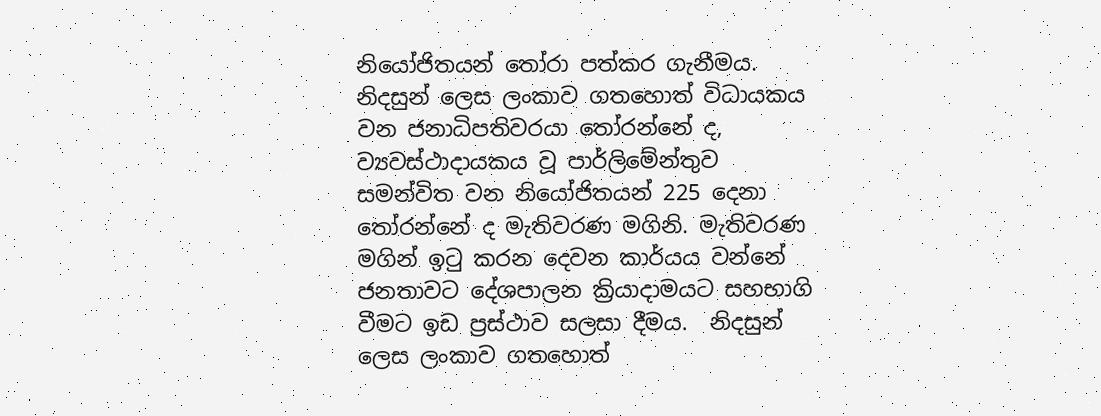නියෝජිතයන් තෝරා පත්කර ගැනීමය. නිදසුන් ලෙස ලංකාව ගතහොත් විධායකය වන ජනාධිපතිවරයා තෝරන්නේ ද, ව්‍යවස්ථාදායකය වූ පාර්ලිමේන්තුව සමන්විත වන නියෝජිතයන් 225 දෙනා තෝරන්නේ ද මැතිවරණ මගිනි. මැතිවරණ මගින් ඉටු කරන දෙවන කාර්යය වන්නේ ජනතාවට දේශපාලන ක්‍රියාදාමයට සහභාගි වීමට ඉඩ ප්‍රස්ථාව සලසා දීමය.  නිදසුන් ලෙස ලංකාව ගතහොත්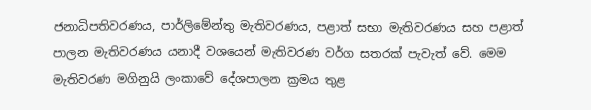ජනාධිපතිවරණය, පාර්ලිමේන්තු මැතිවරණය, පළාත් සභා මැතිවරණය සහ පළාත් පාලන මැතිවරණය යනාදී වශයෙන් මැතිවරණ වර්ග සතරක් පැවැත් වේ. මෙම මැතිවරණ මගිනුයි ලංකාවේ දේශපාලන ක්‍රමය තුළ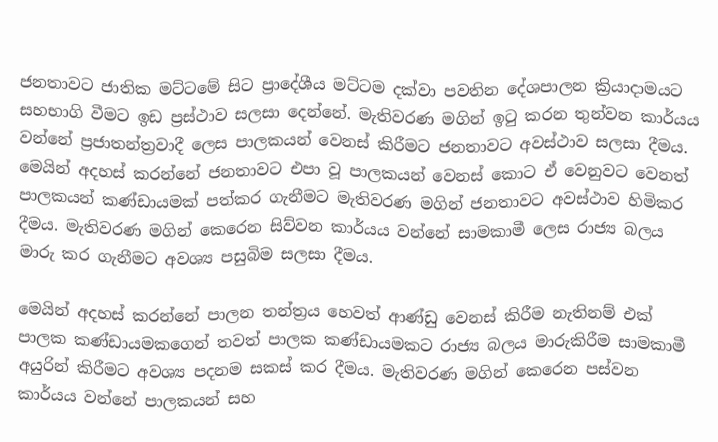ජනතාවට ජාතික මට්ටමේ සිට ප්‍රාදේශීය මට්ටම දක්වා පවතින දේශපාලන ක්‍රියාදාමයට සහභාගි වීමට ඉඩ ප්‍රස්ථාව සලසා දෙන්නේ. මැතිවරණ මගින් ඉටු කරන තුන්වන කාර්යය වන්නේ ප්‍රජාතන්ත්‍රවාදී ලෙස පාලකයන් වෙනස් කිරීමට ජනතාවට අවස්ථාව සලසා දීමය. මෙයින් අදහස් කරන්නේ ජනතාවට එපා වූ පාලකයන් වෙනස් කොට ඒ වෙනුවට වෙනත් පාලකයන් කණ්ඩායමක් පත්කර ගැනීමට මැතිවරණ මගින් ජනතාවට අවස්ථාව හිමිකර දීමය. මැතිවරණ මගින් කෙරෙන සිව්වන කාර්යය වන්නේ සාමකාමී ලෙස රාජ්‍ය බලය මාරු කර ගැනීමට අවශ්‍ය පසුබිම සලසා දීමය.

මෙයින් අදහස් කරන්නේ පාලන තන්ත්‍රය හෙවත් ආණ්ඩු වෙනස් කිරීම නැතිනම් එක් පාලක කණ්ඩායමකගෙන් තවත් පාලක කණ්ඩායමකට රාජ්‍ය බලය මාරුකිරීම සාමකාමී අයුරින් කිරීමට අවශ්‍ය පදනම සකස් කර දීමය. මැතිවරණ මගින් කෙරෙන පස්වන කාර්යය වන්නේ පාලකයන් සහ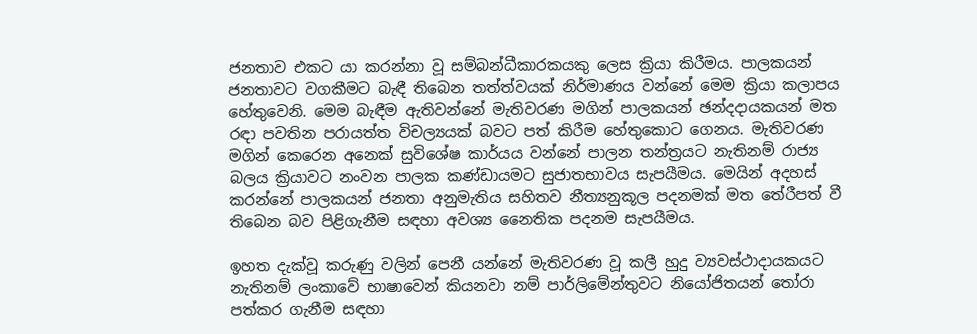ජනතාව එකට යා කරන්නා වූ සම්බන්ධීකාරකයකු ලෙස ක්‍රියා කිරීමය. පාලකයන් ජනතාවට වගකීමට බැඳී තිබෙන තත්ත්වයක් නිර්මාණය වන්නේ මෙම ක්‍රියා කලාපය හේතුවෙනි. මෙම බැඳීම ඇතිවන්නේ මැතිවරණ මගින් පාලකයන් ඡන්දදායකයන් මත රඳා පවතින පරායත්ත විචල්‍යයක් බවට පත් කිරීම හේතුකොට ගෙනය. මැතිවරණ මගින් කෙරෙන අනෙක් සුවිශේෂ කාර්යය වන්නේ පාලන තන්ත්‍රයට නැතිනම් රාජ්‍ය බලය ක්‍රියාවට නංවන පාලක කණ්ඩායමට සුජාතභාවය සැපයීමය. මෙයින් අදහස් කරන්නේ පාලකයන් ජනතා අනුමැතිය සහිතව නීත්‍යනුකූල පදනමක් මත තේරීපත් වී තිබෙන බව පිළිගැනීම සඳහා අවශ්‍ය නෛතික පදනම සැපයීමය.

ඉහත දැක්වූ කරුණු වලින් පෙනී යන්නේ මැතිවරණ වූ කලී හුදු ව්‍යවස්ථාදායකයට නැතිනම් ලංකාවේ භාෂාවෙන් කියනවා නම් පාර්ලිමේන්තුවට නියෝජිතයන් තෝරා පත්කර ගැනීම සඳහා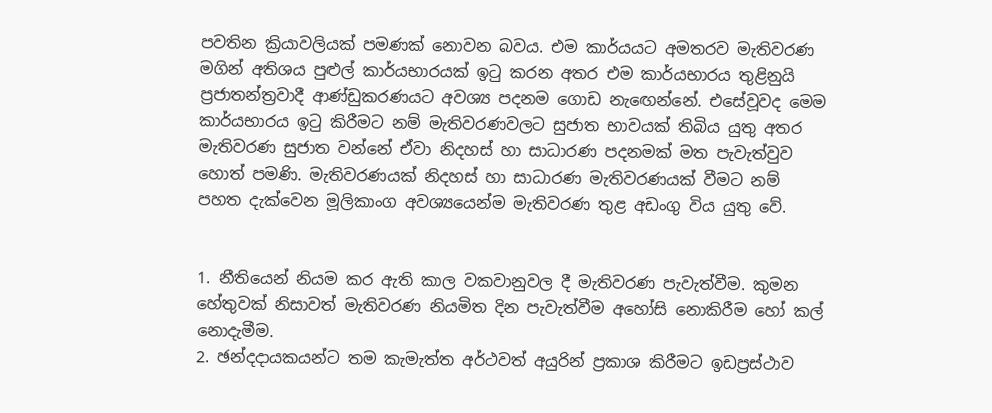පවතින ක්‍රියාවලියක් පමණක් නොවන බවය. එම කාර්යයට අමතරව මැතිවරණ මගින් අතිශය පුළුල් කාර්යභාරයක් ඉටු කරන අතර එම කාර්යභාරය තුළිනුයි ප්‍රජාතන්ත්‍රවාදී ආණ්ඩුකරණයට අවශ්‍ය පදනම ගොඩ නැඟෙන්නේ. එසේවූවද මෙම කාර්යභාරය ඉටු කිරීමට නම් මැතිවරණවලට සුජාත භාවයක් තිබිය යුතු අතර මැතිවරණ සුජාත වන්නේ ඒවා නිදහස් හා සාධාරණ පදනමක් මත පැවැත්වුව හොත් පමණි. මැතිවරණයක් නිදහස් හා සාධාරණ මැතිවරණයක් වීමට නම් පහත දැක්වෙන මූලිකාංග අවශ්‍යයෙන්ම මැතිවරණ තුළ අඩංගු විය යුතු වේ.


1. නීතියෙන් නියම කර ඇති කාල වකවානුවල දී මැතිවරණ පැවැත්වීම. කුමන හේතුවක් නිසාවත් මැතිවරණ නියමිත දින පැවැත්වීම අහෝසි නොකිරීම හෝ කල් නොදැමීම.
2. ඡන්දදායකයන්ට තම කැමැත්ත අර්ථවත් අයුරින් ප්‍රකාශ කිරීමට ඉඩප්‍රස්ථාව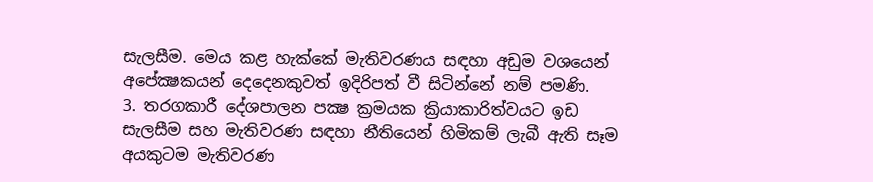සැලසීම. මෙය කළ හැක්කේ මැතිවරණය සඳහා අඩුම වශයෙන් අපේක්‍ෂකයන් දෙදෙනකුවත් ඉදිරිපත් වී සිටින්නේ නම් පමණි.
3. තරගකාරී දේශපාලන පක්‍ෂ ක්‍රමයක ක්‍රියාකාරිත්වයට ඉඩ සැලසීම සහ මැතිවරණ සඳහා නීතියෙන් හිමිකම් ලැබී ඇති සෑම අයකුටම මැතිවරණ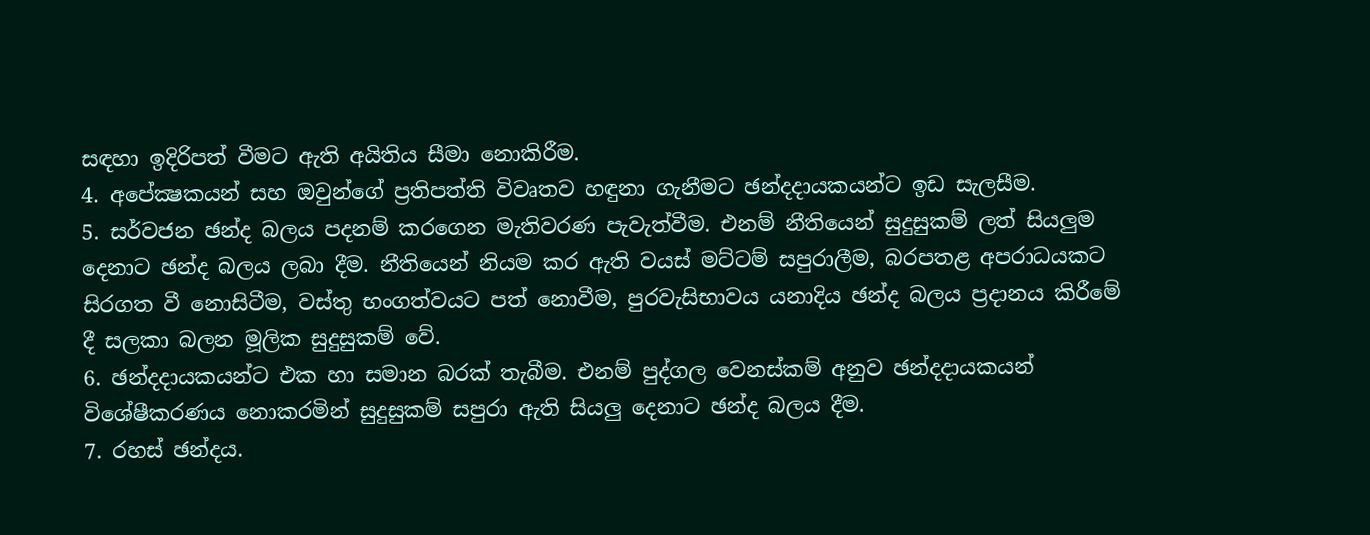සඳහා ඉදිරිපත් වීමට ඇති අයිතිය සීමා නොකිරීම.
4. අපේක්‍ෂකයන් සහ ඔවුන්ගේ ප්‍රතිපත්ති විවෘතව හඳුනා ගැනීමට ඡන්දදායකයන්ට ඉඩ සැලසීම.
5. සර්වජන ඡන්ද බලය පදනම් කරගෙන මැතිවරණ පැවැත්වීම. එනම් නීතියෙන් සුදුසුකම් ලත් සියලුම දෙනාට ඡන්ද බලය ලබා දීම. නීතියෙන් නියම කර ඇති වයස් මට්ටම් සපුරාලීම, බරපතළ අපරාධයකට සිරගත වී නොසිටීම, වස්තු භංගත්වයට පත් නොවීම, පුරවැසිභාවය යනාදිය ඡන්ද බලය ප්‍රදානය කිරීමේ දී සලකා බලන මූලික සුදුසුකම් වේ.
6. ඡන්දදායකයන්ට එක හා සමාන බරක් තැබීම. එනම් පුද්ගල වෙනස්කම් අනුව ඡන්දදායකයන් විශේෂීකරණය නොකරමින් සුදුසුකම් සපුරා ඇති සියලු දෙනාට ඡන්ද බලය දීම.
7. රහස් ඡන්දය.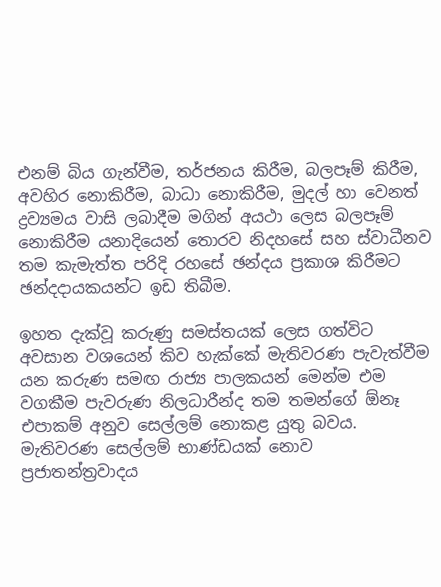එනම් බිය ගැන්වීම, තර්ජනය කිරීම, බලපෑම් කිරීම, අවහිර නොකිරීම, බාධා නොකිරීම, මුදල් හා වෙනත් ද්‍රව්‍යමය වාසි ලබාදීම මගින් අයථා ලෙස බලපෑම් නොකිරීම යනාදියෙන් තොරව නිදහසේ සහ ස්වාධීනව තම කැමැත්ත පරිදි රහසේ ඡන්දය ප්‍රකාශ කිරීමට ඡන්දදායකයන්ට ඉඩ තිබීම.

ඉහත දැක්වූ කරුණු සමස්තයක් ලෙස ගත්විට අවසාන වශයෙන් කිව හැක්කේ මැතිවරණ පැවැත්වීම යන කරුණ සමඟ රාජ්‍ය පාලකයන් මෙන්ම එම වගකීම පැවරුණ නිලධාරීන්ද තම තමන්ගේ ඕනෑ එපාකම් අනුව සෙල්ලම් නොකළ යුතු බවය. මැතිවරණ සෙල්ලම් භාණ්ඩයක් නොව ප්‍රජාතන්ත්‍රවාදය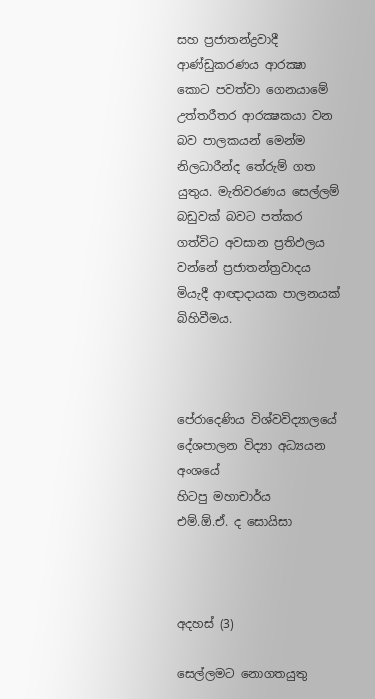සහ ප්‍රජාතන්ද්‍රවාදී ආණ්ඩුකරණය ආරක්‍ෂා කොට පවත්වා ගෙනයාමේ උත්තරීතර ආරක්‍ෂකයා වන බව පාලකයන් මෙන්ම නිලධාරීන්ද තේරුම් ගත යුතුය. මැතිවරණය සෙල්ලම් බඩුවක් බවට පත්කර ගත්විට අවසාන ප්‍රතිඵලය වන්නේ ප්‍රජාතන්ත්‍රවාදය මියැදී ආඥාදායක පාලනයක් බිහිවීමය.



පේරාදෙණිය විශ්වවිද්‍යාලයේ
දේශපාලන විද්‍යා අධ්‍යයන අංශයේ
හිටපු මහාචාර්ය
එම්.ඕ.ඒ. ද සොයිසා



අදහස් (3)

සෙල්ලමට නොගතයුතු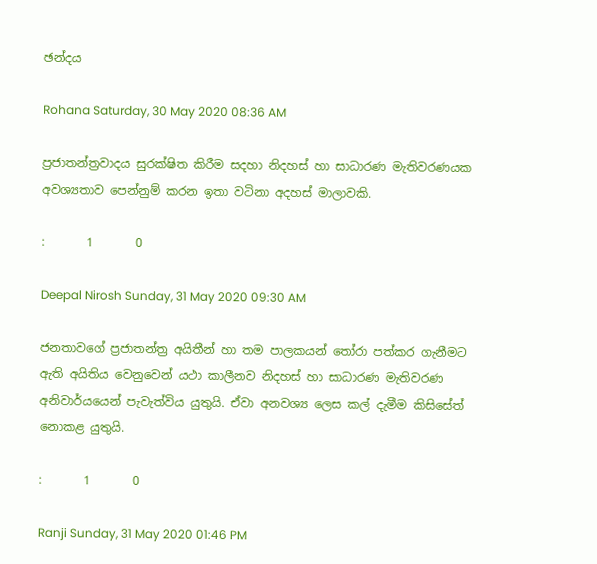ඡන්දය

Rohana Saturday, 30 May 2020 08:36 AM

ප්‍රජාතන්ත්‍රවාදය සුරක්ෂිත කිරීම සදහා නිදහස් හා සාධාරණ මැතිවරණයක අවශ්‍යතාව පෙන්නුම් කරන ඉතා වටිනා අදහස් මාලාවකි.

:       1       0

Deepal Nirosh Sunday, 31 May 2020 09:30 AM

ජනතාවගේ ප්‍ර‍ජාතන්ත්‍ර‍ අයිතීන් හා තම පාලකයන් තෝරා පත්කර ගැනීමට ඇති අයිතිය වෙනුවෙන් යථා කාලීනව නිදහස් හා සාධාරණ මැතිවරණ අනිවාර්යයෙන් පැවැත්විය යුතුයි. ඒවා අනවශ්‍ය ලෙස කල් දැමීම කිසිසේත් නොකළ යුතුයි.

:       1       0

Ranji Sunday, 31 May 2020 01:46 PM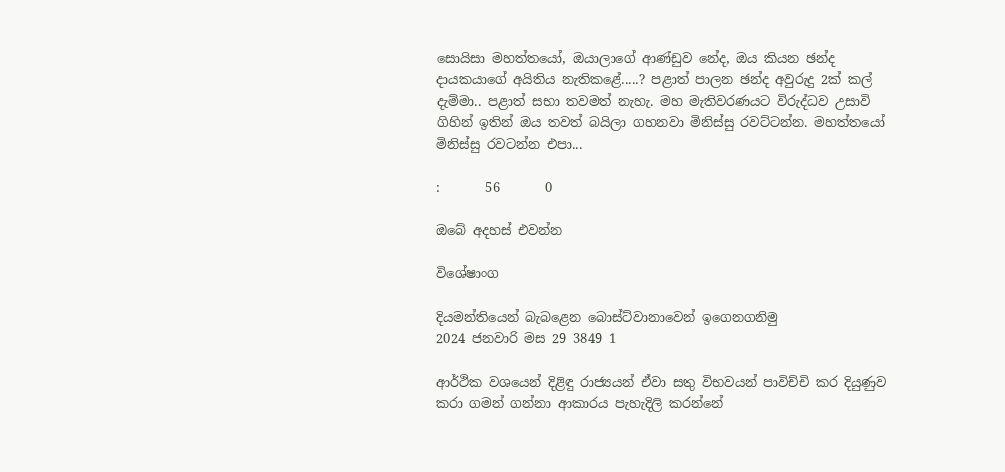සොයිසා මහත්තයෝ, ඔයාලාගේ ආණ්ඩුව නේද, ඔය කියන ඡන්ද දායකයාගේ අයිතිය නැතිකළේ.....? පළාත් පාලන ඡන්ද අවුරුදු 2ක් කල් දැම්මා.. පළාත් සභා තවමත් නැහැ. මහ මැතිවරණයට විරුද්ධව උසාවි ගිහින් ඉතින් ඔය තවත් බයිලා ගහනවා මිනිස්සු රවට්ටන්න. මහත්තයෝ මිනිස්සු රවටන්න එපා...

:       56       0

ඔබේ අදහස් එවන්න

විශේෂාංග

දියමන්තියෙන් බැබළෙන බොස්ට්වානාවෙන් ඉගෙනගනිමු
2024 ජනවාරි මස 29 3849 1

ආර්ථික වශයෙන් දිළිඳු රාජ්‍යයන් ඒවා සතු විභවයන් පාවිච්චි කර දියුණුව කරා ගමන් ගන්නා ආකාරය පැහැදිලි කරන්නේ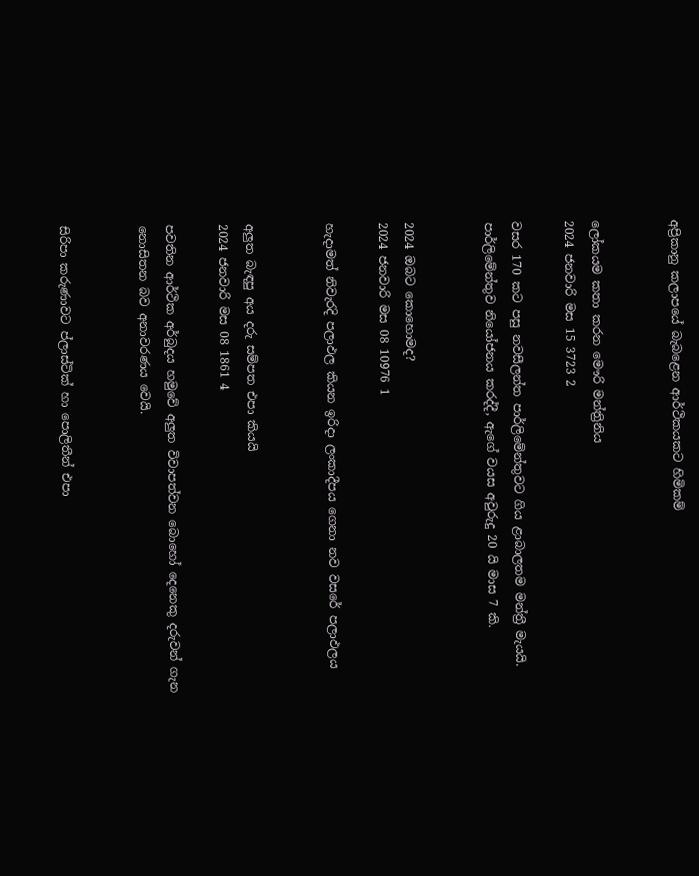අප්‍රිකානු කලාපයේ බැබළෙන ආර්ථිකයකට හිමිකම්


ලෝකයම කතා කරන මෞරි මන්ත්‍රිනිය
2024 ජනවාරි මස 15 3723 2

වසර 170 කට පසු නවසීලන්ත පාර්ලිමේන්තුවට ගිය ළාබාලතම මන්ත්‍රී මැයයි. පාර්ලිමේන්තුව නියෝජනය කරද්දී, ඇගේ වයස අවුරුදු 20 යි මාස 7 කි.


2024 ඔබට කොහොමද?
2024 ජනවාරි මස 08 10976 1

හැදාමත් නිවැරදි පලාඵල කියන ඉරිදා ලංකාදීපය ගෙනා නව වසරේ පලාඵලය


අලුත බැඳපු අය දරු සම්පත එපා කියයි
2024 ජනවාරි මස 08 1861 4

පවතින ආර්ථික අර්බුදය හමුවේ අලුත විවාපත්වන බොහෝ දෙනෙකු දරුවන් ගැන නොසිතන බව අනාවරණය වෙයි.


සිරිපා කරුණාවට ප්ලාස්ටික් හා පොලිතීන් එපා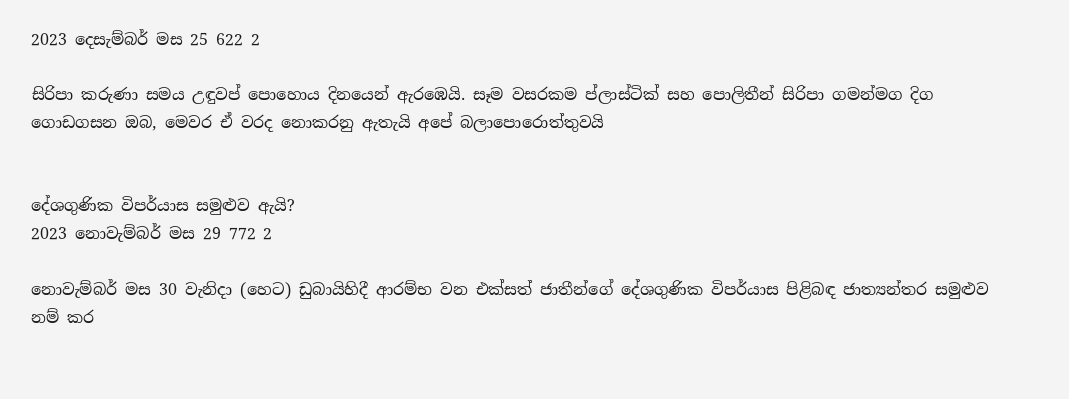2023 දෙසැම්බර් මස 25 622 2

සිරිපා කරුණා සමය උඳුවප් පොහොය දිනයෙන් ඇරඹෙයි. සෑම වසරකම ප්ලාස්ටික් සහ පොලිතීන් සිරිපා ගමන්මග දිග ගොඩගසන ඔබ, මෙවර ඒ වරද නොකරනු ඇතැයි අපේ බලාපොරොත්තුවයි


දේශගුණික විපර්යාස සමුළුව ඇයි?
2023 නොවැම්බර් මස 29 772 2

නොවැම්බර් මස 30 වැනිදා (හෙට) ඩුබායිහිදී ආරම්භ වන එක්සත් ජාතීන්ගේ දේශගුණික විපර්යාස පිළිබඳ ජාත්‍යන්තර සමුළුව නම් කර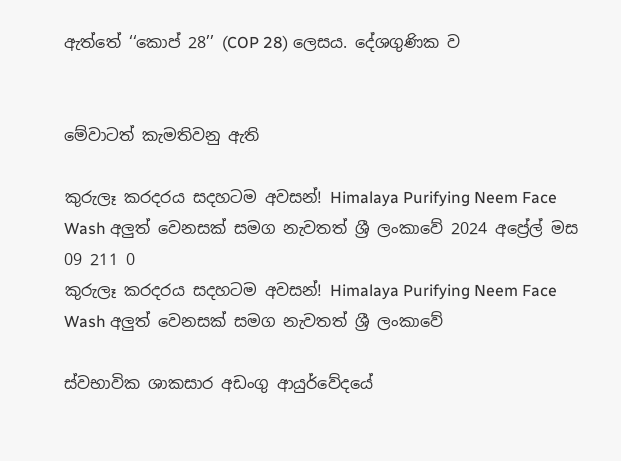ඇත්තේ ‘‘කොප් 28’’ (COP 28) ලෙසය. දේශගුණික ව


මේවාටත් කැමතිවනු ඇති

කුරුලෑ කරදරය සදහටම අවසන්! Himalaya Purifying Neem Face Wash අලුත් වෙනසක් සමග නැවතත් ශ්‍රී ලංකාවේ 2024 අප්‍රේල් මස 09 211 0
කුරුලෑ කරදරය සදහටම අවසන්! Himalaya Purifying Neem Face Wash අලුත් වෙනසක් සමග නැවතත් ශ්‍රී ලංකාවේ

ස්වභාවික ශාකසාර අඩංගු ආයුර්වේදයේ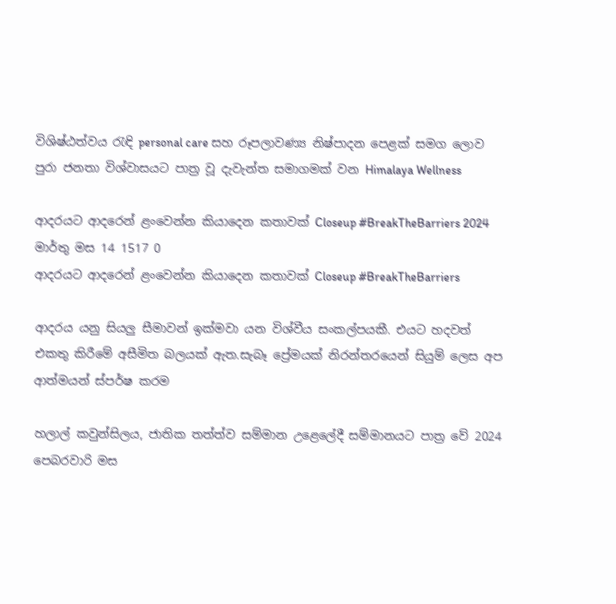විශිෂ්ඨත්වය රැඳි personal care සහ රූපලාවණ්‍ය නිෂ්පාදන පෙළක් සමග ලොව පුරා ජනතා විශ්වාසයට පාත්‍ර වූ දැවැන්ත සමාගමක් වන Himalaya Wellness

ආදරයට ආදරෙන් ළංවෙන්න කියාදෙන කතාවක් Closeup #BreakTheBarriers 2024 මාර්තු මස 14 1517 0
ආදරයට ආදරෙන් ළංවෙන්න කියාදෙන කතාවක් Closeup #BreakTheBarriers

ආදරය යනු සියලු සීමාවන් ඉක්මවා යන විශ්වීය සංකල්පයකී. එයට හදවත් එකතු කිරීමේ අසීමිත බලයක් ඇත.සැබෑ ප්‍රේමයක් නිරන්තරයෙන් සියුම් ලෙස අප ආත්මයන් ස්පර්ෂ කරම

හලාල් කවුන්සිලය, ජාතික තත්ත්ව සම්මාන උළෙලේදී සම්මානයට පාත්‍ර වේ 2024 පෙබරවාරි මස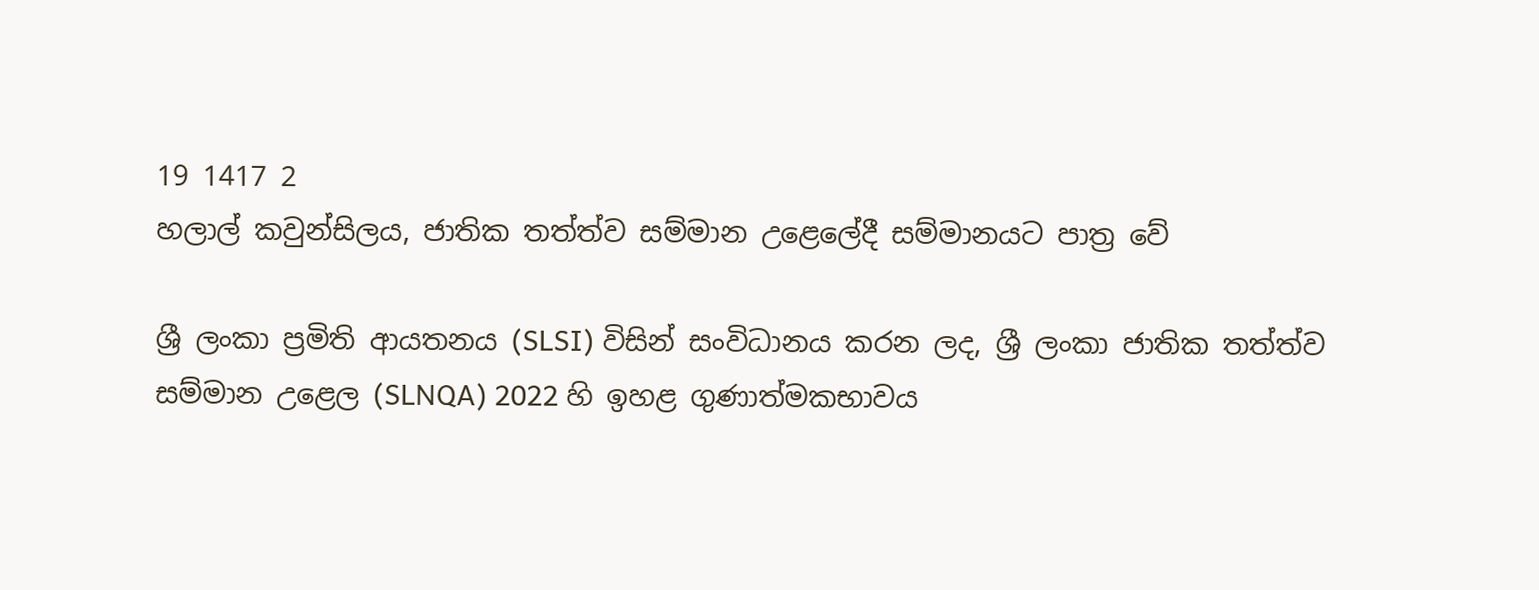19 1417 2
හලාල් කවුන්සිලය, ජාතික තත්ත්ව සම්මාන උළෙලේදී සම්මානයට පාත්‍ර වේ

ශ්‍රී ලංකා ප්‍රමිති ආයතනය (SLSI) විසින් සංවිධානය කරන ලද, ශ්‍රී ලංකා ජාතික තත්ත්ව සම්මාන උළෙල (SLNQA) 2022 හි ඉහළ ගුණාත්මකභාවය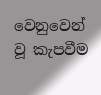වෙනුවෙන් වූ කැපවීම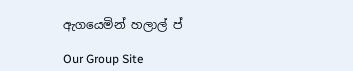ඇගයෙමින් හලාල් ප්

Our Group Site